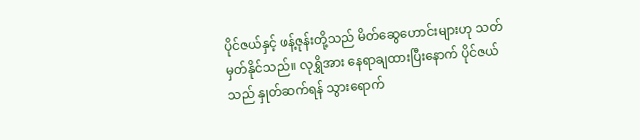ပိုင်ဇယ်နှင့် ဖန့်ဇုန်းတို့သည် မိတ်ဆွေဟောင်းများဟု သတ်မှတ်နိုင်သည်။ လုရွှိအား နေရာချထားပြီးနောက် ပိုင်ဇယ်သည် နှုတ်ဆက်ရန် သွားရောက်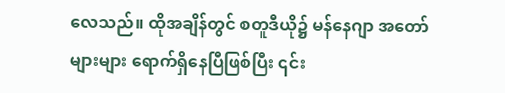လေသည်။ ထိုအချိန်တွင် စတူဒီယို၌ မန်နေဂျာ အတော်များများ ရောက်ရှိနေပြီဖြစ်ပြီး ၎င်း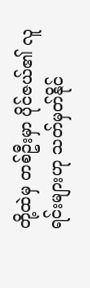တို့ထဲမှ တစ်ဦးမှာ ပိုင်ဇယ်၏ လူရင်းများဟု သတ်မှတ်နိုင်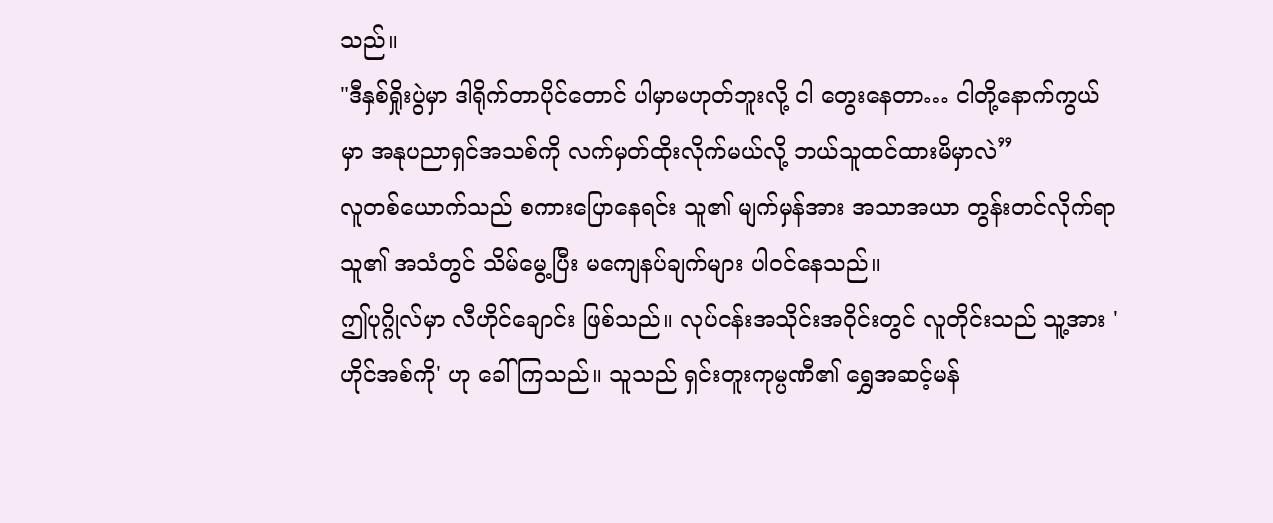သည်။
"ဒီနှစ်ရှိုးပွဲမှာ ဒါရိုက်တာပိုင်တောင် ပါမှာမဟုတ်ဘူးလို့ ငါ တွေးနေတာ… ငါတို့နောက်ကွယ်မှာ အနုပညာရှင်အသစ်ကို လက်မှတ်ထိုးလိုက်မယ်လို့ ဘယ်သူထင်ထားမိမှာလဲ”
လူတစ်ယောက်သည် စကားပြောနေရင်း သူ၏ မျက်မှန်အား အသာအယာ တွန်းတင်လိုက်ရာ သူ၏ အသံတွင် သိမ်မွေ့ပြီး မကျေနပ်ချက်များ ပါဝင်နေသည်။
ဤပုဂ္ဂိုလ်မှာ လီဟိုင်ချောင်း ဖြစ်သည်။ လုပ်ငန်းအသိုင်းအဝိုင်းတွင် လူတိုင်းသည် သူ့အား 'ဟိုင်အစ်ကို' ဟု ခေါ်ကြသည်။ သူသည် ရှင်းတူးကုမ္ပဏီ၏ ရွှေအဆင့်မန်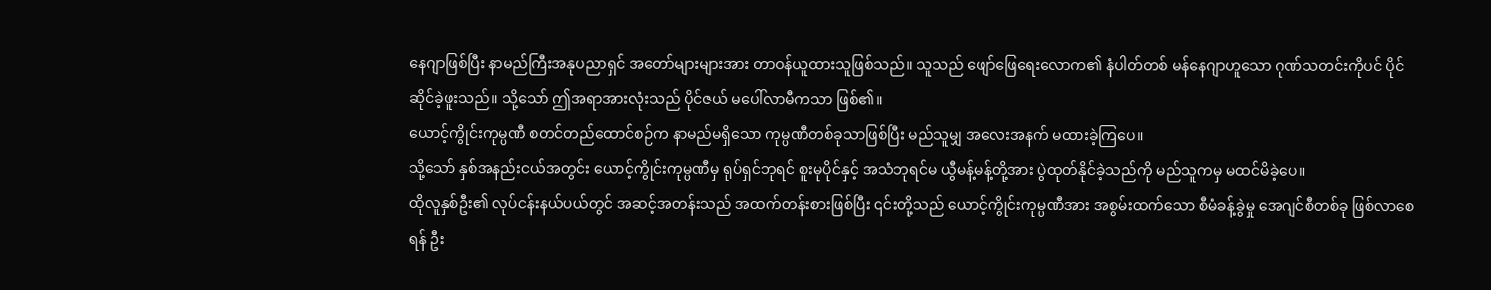နေဂျာဖြစ်ပြီး နာမည်ကြီးအနုပညာရှင် အတော်များများအား တာဝန်ယူထားသူဖြစ်သည်။ သူသည် ဖျော်ဖြေရေးလောက၏ နံပါတ်တစ် မန်နေဂျာဟူသော ဂုဏ်သတင်းကိုပင် ပိုင်ဆိုင်ခဲ့ဖူးသည်။ သို့သော် ဤအရာအားလုံးသည် ပိုင်ဇယ် မပေါ်လာမီကသာ ဖြစ်၏။
ယောင့်ကွိုင်းကုမ္ပဏီ စတင်တည်ထောင်စဉ်က နာမည်မရှိသော ကုမ္ပဏီတစ်ခုသာဖြစ်ပြီး မည်သူမျှ အလေးအနက် မထားခဲ့ကြပေ။
သို့သော် နှစ်အနည်းငယ်အတွင်း ယောင့်ကွိုင်းကုမ္ပဏီမှ ရုပ်ရှင်ဘုရင် စူးမုပိုင်နှင့် အသံဘုရင်မ ယွီမန့်မန့်တို့အား ပွဲထုတ်နိုင်ခဲ့သည်ကို မည်သူကမှ မထင်မိခဲ့ပေ။
ထိုလူနှစ်ဦး၏ လုပ်ငန်းနယ်ပယ်တွင် အဆင့်အတန်းသည် အထက်တန်းစားဖြစ်ပြီး ၎င်းတို့သည် ယောင့်ကွိုင်းကုမ္ပဏီအား အစွမ်းထက်သော စီမံခန့်ခွဲမှု အေဂျင်စီတစ်ခု ဖြစ်လာစေရန် ဦး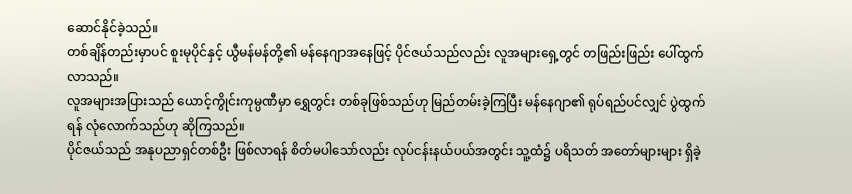ဆောင်နိုင်ခဲ့သည်။
တစ်ချိန်တည်းမှာပင် စူးမုပိုင်နှင့် ယွီမန်မန်တို့၏ မန်နေဂျာအနေဖြင့် ပိုင်ဇယ်သည်လည်း လူအများရှေ့တွင် တဖြည်းဖြည်း ပေါ်ထွက်လာသည်။
လူအများအပြားသည် ယောင့်ကွိုင်းကုမ္ပဏီမှာ ရွှေတွင်း တစ်ခုဖြစ်သည်ဟု မြည်တမ်းခဲ့ကြပြီး မန်နေဂျာ၏ ရုပ်ရည်ပင်လျှင် ပွဲထွက်ရန် လုံလောက်သည်ဟု ဆိုကြသည်။
ပိုင်ဇယ်သည် အနုပညာရှင်တစ်ဦး ဖြစ်လာရန် စိတ်မပါသော်လည်း လုပ်ငန်းနယ်ပယ်အတွင်း သူ့ထံ၌ ပရိသတ် အတော်များများ ရှိခဲ့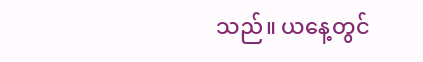သည်။ ယနေ့တွင်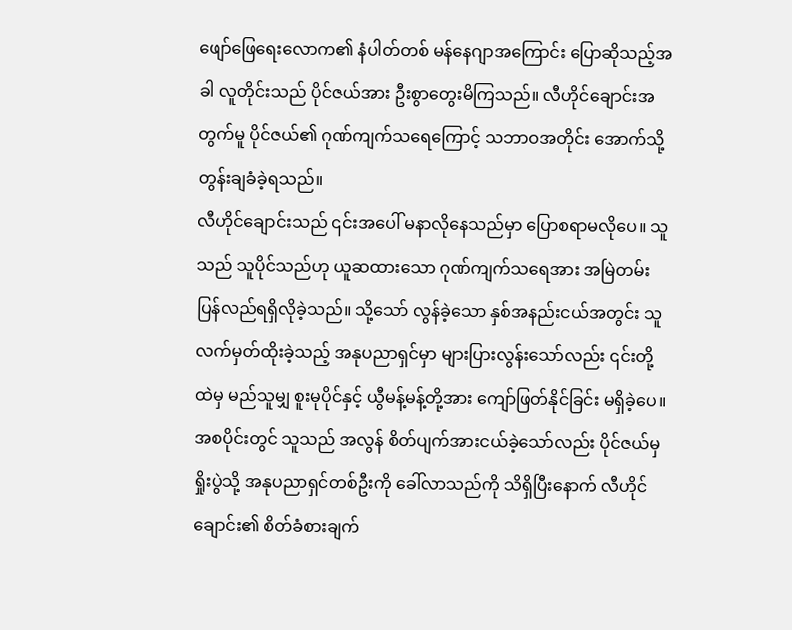ဖျော်ဖြေရေးလောက၏ နံပါတ်တစ် မန်နေဂျာအကြောင်း ပြောဆိုသည့်အခါ လူတိုင်းသည် ပိုင်ဇယ်အား ဦးစွာတွေးမိကြသည်။ လီဟိုင်ချောင်းအတွက်မူ ပိုင်ဇယ်၏ ဂုဏ်ကျက်သရေကြောင့် သဘာဝအတိုင်း အောက်သို့ တွန်းချခံခဲ့ရသည်။
လီဟိုင်ချောင်းသည် ၎င်းအပေါ် မနာလိုနေသည်မှာ ပြောစရာမလိုပေ။ သူသည် သူပိုင်သည်ဟု ယူဆထားသော ဂုဏ်ကျက်သရေအား အမြဲတမ်း ပြန်လည်ရရှိလိုခဲ့သည်။ သို့သော် လွန်ခဲ့သော နှစ်အနည်းငယ်အတွင်း သူ လက်မှတ်ထိုးခဲ့သည့် အနုပညာရှင်မှာ များပြားလွန်းသော်လည်း ၎င်းတို့ထဲမှ မည်သူမျှ စူးမုပိုင်နှင့် ယွီမန့်မန့်တို့အား ကျော်ဖြတ်နိုင်ခြင်း မရှိခဲ့ပေ။
အစပိုင်းတွင် သူသည် အလွန် စိတ်ပျက်အားငယ်ခဲ့သော်လည်း ပိုင်ဇယ်မှ ရှိုးပွဲသို့ အနုပညာရှင်တစ်ဦးကို ခေါ်လာသည်ကို သိရှိပြီးနောက် လီဟိုင်ချောင်း၏ စိတ်ခံစားချက်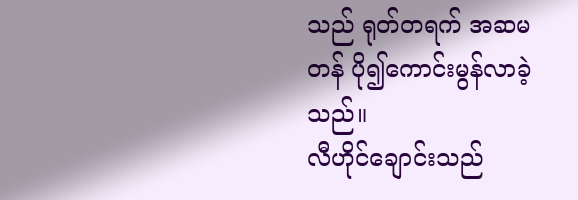သည် ရုတ်တရက် အဆမတန် ပို၍ကောင်းမွန်လာခဲ့သည်။
လီဟိုင်ချောင်းသည်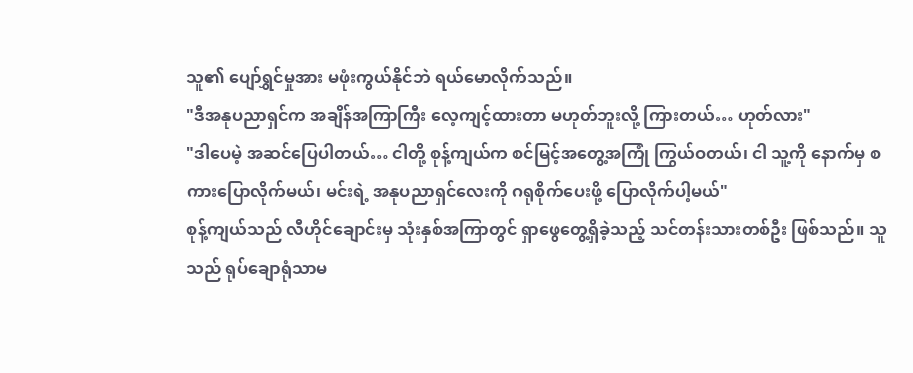သူ၏ ပျော်ရွှင်မှုအား မဖုံးကွယ်နိုင်ဘဲ ရယ်မောလိုက်သည်။
"ဒီအနုပညာရှင်က အချိန်အကြာကြီး လေ့ကျင့်ထားတာ မဟုတ်ဘူးလို့ ကြားတယ်… ဟုတ်လား"
"ဒါပေမဲ့ အဆင်ပြေပါတယ်… ငါတို့ စုန့်ကျယ်က စင်မြင့်အတွေ့အကြုံ ကြွယ်ဝတယ်၊ ငါ သူ့ကို နောက်မှ စကားပြောလိုက်မယ်၊ မင်းရဲ့ အနုပညာရှင်လေးကို ဂရုစိုက်ပေးဖို့ ပြောလိုက်ပါ့မယ်"
စုန့်ကျယ်သည် လီဟိုင်ချောင်းမှ သုံးနှစ်အကြာတွင် ရှာဖွေတွေ့ရှိခဲ့သည့် သင်တန်းသားတစ်ဦး ဖြစ်သည်။ သူသည် ရုပ်ချောရုံသာမ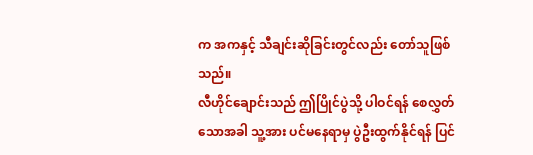က အကနှင့် သီချင်းဆိုခြင်းတွင်လည်း တော်သူဖြစ်သည်။
လီဟိုင်ချောင်းသည် ဤပြိုင်ပွဲသို့ ပါဝင်ရန် စေလွှတ်သောအခါ သူ့အား ပင်မနေရာမှ ပွဲဦးထွက်နိုင်ရန် ပြင်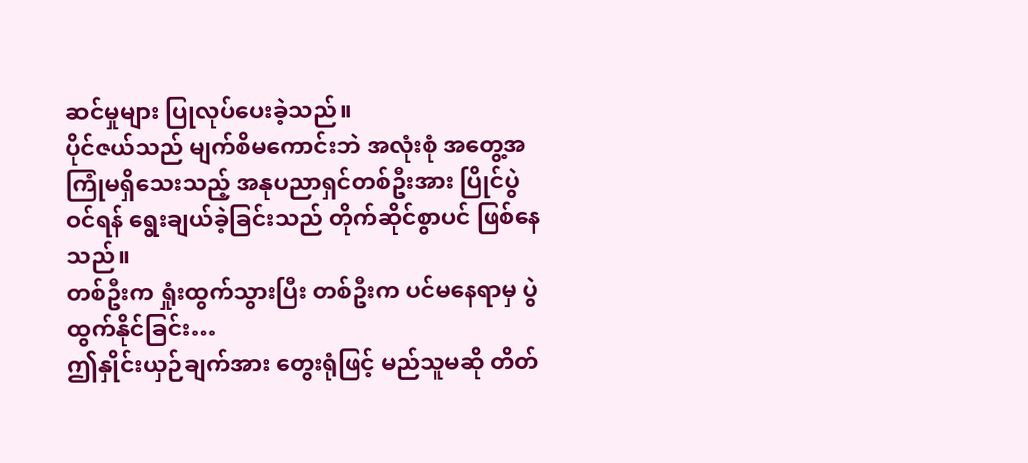ဆင်မှုများ ပြုလုပ်ပေးခဲ့သည်။
ပိုင်ဇယ်သည် မျက်စိမကောင်းဘဲ အလုံးစုံ အတွေ့အကြုံမရှိသေးသည့် အနုပညာရှင်တစ်ဦးအား ပြိုင်ပွဲဝင်ရန် ရွေးချယ်ခဲ့ခြင်းသည် တိုက်ဆိုင်စွာပင် ဖြစ်နေသည်။
တစ်ဦးက ရှုံးထွက်သွားပြီး တစ်ဦးက ပင်မနေရာမှ ပွဲထွက်နိုင်ခြင်း…
ဤနှိုင်းယှဉ်ချက်အား တွေးရုံဖြင့် မည်သူမဆို တိတ်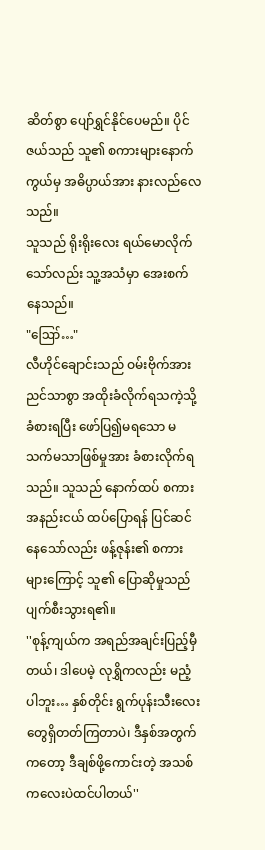ဆိတ်စွာ ပျော်ရွှင်နိုင်ပေမည်။ ပိုင်ဇယ်သည် သူ၏ စကားများနောက်ကွယ်မှ အဓိပ္ပာယ်အား နားလည်လေသည်။
သူသည် ရိုးရိုးလေး ရယ်မောလိုက်သော်လည်း သူ့အသံမှာ အေးစက်နေသည်။
"ဪ…"
လီဟိုင်ချောင်းသည် ဝမ်းဗိုက်အား ညင်သာစွာ အထိုးခံလိုက်ရသကဲ့သို့ ခံစားရပြီး ဖော်ပြ၍မရသော မသက်မသာဖြစ်မှုအား ခံစားလိုက်ရသည်။ သူသည် နောက်ထပ် စကားအနည်းငယ် ထပ်ပြောရန် ပြင်ဆင်နေသော်လည်း ဖန့်ဇုန်း၏ စကားများကြောင့် သူ၏ ပြောဆိုမှုသည် ပျက်စီးသွားရ၏။
''စုန့်ကျယ်က အရည်အချင်းပြည့်မှီတယ်၊ ဒါပေမဲ့ လုရွှိကလည်း မညံ့ပါဘူး… နှစ်တိုင်း ရွက်ပုန်းသီးလေးတွေရှိတတ်ကြတာပဲ၊ ဒီနှစ်အတွက်ကတော့ ဒီချစ်ဖို့ကောင်းတဲ့ အသစ်ကလေးပဲထင်ပါတယ်''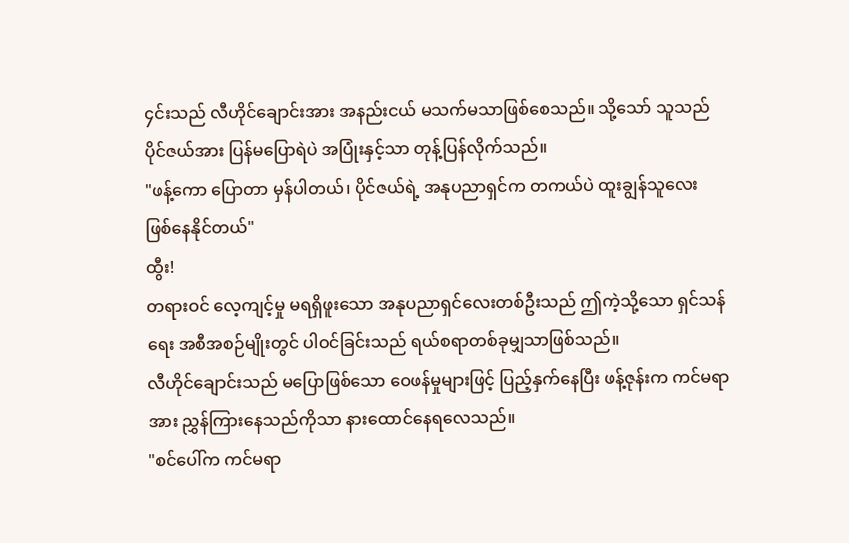၄င်းသည် လီဟိုင်ချောင်းအား အနည်းငယ် မသက်မသာဖြစ်စေသည်။ သို့သော် သူသည် ပိုင်ဇယ်အား ပြန်မပြောရဲပဲ အပြုံးနှင့်သာ တုန့်ပြန်လိုက်သည်။
"ဖန့်ကော ပြောတာ မှန်ပါတယ်၊ ပိုင်ဇယ်ရဲ့ အနုပညာရှင်က တကယ်ပဲ ထူးချွန်သူလေး ဖြစ်နေနိုင်တယ်"
ထွီး!
တရားဝင် လေ့ကျင့်မှု မရရှိဖူးသော အနုပညာရှင်လေးတစ်ဦးသည် ဤကဲ့သို့သော ရှင်သန်ရေး အစီအစဉ်မျိုးတွင် ပါဝင်ခြင်းသည် ရယ်စရာတစ်ခုမျှသာဖြစ်သည်။
လီဟိုင်ချောင်းသည် မပြောဖြစ်သော ဝေဖန်မှုများဖြင့် ပြည့်နှက်နေပြီး ဖန့်ဇုန်းက ကင်မရာအား ညွှန်ကြားနေသည်ကိုသာ နားထောင်နေရလေသည်။
"စင်ပေါ်က ကင်မရာ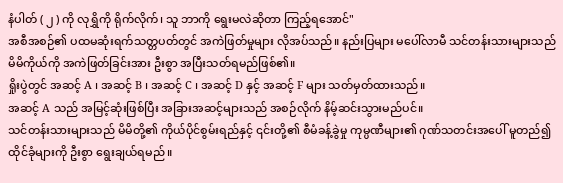နံပါတ် ( ၂ ) ကို လုရွှိကို ရိုက်လိုက်၊ သူ ဘာကို ရွေးမလဲဆိုတာ ကြည့်ရအောင်"
အစီအစဉ်၏ ပထမဆုံးရက်သတ္တပတ်တွင် အကဲဖြတ်မှုများ လိုအပ်သည်။ နည်းပြများ မပေါ်လာမီ သင်တန်းသားများသည် မိမိကိုယ်ကို အကဲဖြတ်ခြင်းအား ဦးစွာ အပြီးသတ်ရမည်ဖြစ်၏။
ရှိုးပွဲတွင် အဆင့် A ၊ အဆင့် B ၊ အဆင့် C ၊ အဆင့် D နှင့် အဆင့် F များ သတ်မှတ်ထားသည်။
အဆင့် A သည် အမြင့်ဆုံးဖြစ်ပြီး အခြားအဆင့်များသည် အစဉ်လိုက် နိမ့်ဆင်းသွားမည်ပင်။
သင်တန်းသားများသည် မိမိတို့၏ ကိုယ်ပိုင်စွမ်းရည်နှင့် ၎င်းတို့၏ စီမံခန့်ခွဲမှု ကုမ္ပဏီများ၏ ဂုဏ်သတင်းအပေါ် မူတည်၍ ထိုင်ခုံများကို ဦးစွာ ရွေးချယ်ရမည်။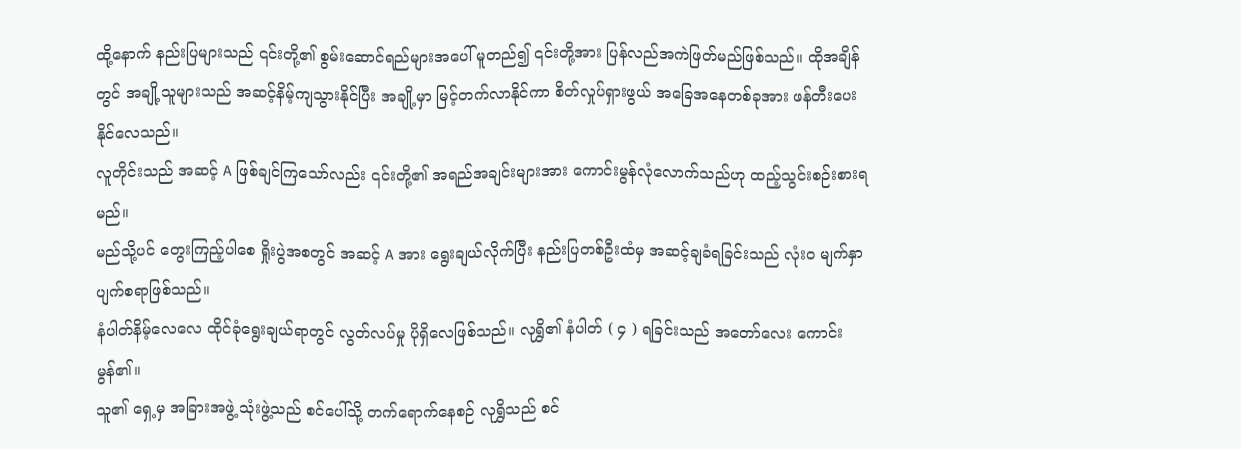ထို့နောက် နည်းပြများသည် ၎င်းတို့၏ စွမ်းဆောင်ရည်များအပေါ် မူတည်၍ ၎င်းတို့အား ပြန်လည်အကဲဖြတ်မည်ဖြစ်သည်။ ထိုအချိန်တွင် အချို့သူများသည် အဆင့်နိမ့်ကျသွားနိုင်ပြီး အချို့မှာ မြင့်တက်လာနိုင်ကာ စိတ်လှုပ်ရှားဖွယ် အခြေအနေတစ်ခုအား ဖန်တီးပေးနိုင်လေသည်။
လူတိုင်းသည် အဆင့် A ဖြစ်ချင်ကြသော်လည်း ၎င်းတို့၏ အရည်အချင်းများအား ကောင်းမွန်လုံလောက်သည်ဟု ထည့်သွင်းစဉ်းစားရမည်။
မည်သို့ပင် တွေးကြည့်ပါစေ ရှိုးပွဲအစတွင် အဆင့် A အား ရွေးချယ်လိုက်ပြီး နည်းပြတစ်ဦးထံမှ အဆင့်ချခံရခြင်းသည် လုံးဝ မျက်နှာပျက်စရာဖြစ်သည်။
နံပါတ်နိမ့်လေလေ ထိုင်ခုံရွေးချယ်ရာတွင် လွတ်လပ်မှု ပိုရှိလေဖြစ်သည်။ လုရွှိ၏ နံပါတ် ( ၄ ) ရခြင်းသည် အတော်လေး ကောင်းမွန်၏။
သူ၏ ရှေ့မှ အခြားအဖွဲ့ သုံးဖွဲ့သည် စင်ပေါ်သို့ တက်ရောက်နေစဉ် လုရွှိသည် စင်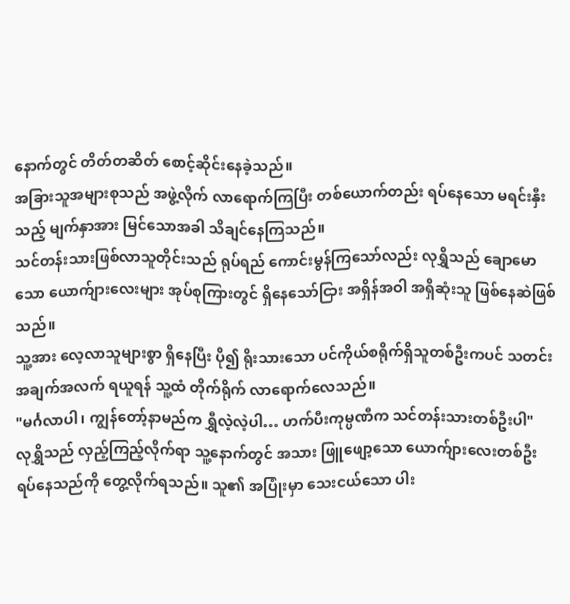နောက်တွင် တိတ်တဆိတ် စောင့်ဆိုင်းနေခဲ့သည်။
အခြားသူအများစုသည် အဖွဲ့လိုက် လာရောက်ကြပြီး တစ်ယောက်တည်း ရပ်နေသော မရင်းနှီးသည့် မျက်နှာအား မြင်သောအခါ သိချင်နေကြသည်။
သင်တန်းသားဖြစ်လာသူတိုင်းသည် ရုပ်ရည် ကောင်းမွန်ကြသော်လည်း လုရွှိသည် ချောမောသော ယောက်ျားလေးများ အုပ်စုကြားတွင် ရှိနေသော်ငြား အရှိန်အဝါ အရှိဆုံးသူ ဖြစ်နေဆဲဖြစ်သည်။
သူ့အား လေ့လာသူများစွာ ရှိနေပြီး ပို၍ ရိုးသားသော ပင်ကိုယ်စရိုက်ရှိသူတစ်ဦးကပင် သတင်းအချက်အလက် ရယူရန် သူ့ထံ တိုက်ရိုက် လာရောက်လေသည်။
"မင်္ဂလာပါ၊ ကျွန်တော့်နာမည်က ရွှီလဲ့လဲ့ပါ… ဟက်ပီးကုမ္ပဏီက သင်တန်းသားတစ်ဦးပါ"
လုရွှိသည် လှည့်ကြည့်လိုက်ရာ သူ့နောက်တွင် အသား ဖြူဖျော့သော ယောက်ျားလေးတစ်ဦး ရပ်နေသည်ကို တွေ့လိုက်ရသည်။ သူ၏ အပြုံးမှာ သေးငယ်သော ပါး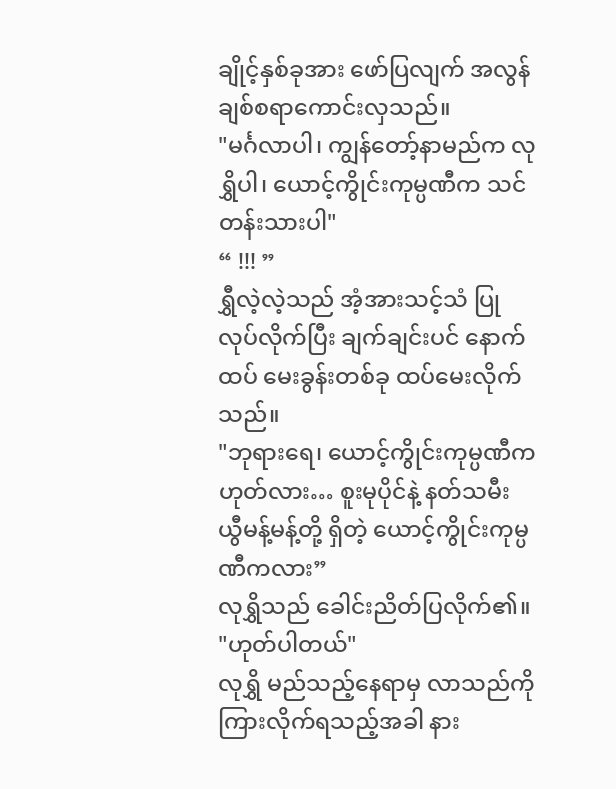ချိုင့်နှစ်ခုအား ဖော်ပြလျက် အလွန် ချစ်စရာကောင်းလှသည်။
"မင်္ဂလာပါ၊ ကျွန်တော့်နာမည်က လုရွှိပါ၊ ယောင့်ကွိုင်းကုမ္ပဏီက သင်တန်းသားပါ"
“ !!! ”
ရွှီလဲ့လဲ့သည် အံ့အားသင့်သံ ပြုလုပ်လိုက်ပြီး ချက်ချင်းပင် နောက်ထပ် မေးခွန်းတစ်ခု ထပ်မေးလိုက်သည်။
"ဘုရားရေ၊ ယောင့်ကွိုင်းကုမ္ပဏီက ဟုတ်လား… စူးမုပိုင်နဲ့ နတ်သမီး ယွီမန့်မန့်တို့ ရှိတဲ့ ယောင့်ကွိုင်းကုမ္ပဏီကလား”
လုရွှိသည် ခေါင်းညိတ်ပြလိုက်၏။
"ဟုတ်ပါတယ်"
လုရွှိ မည်သည့်နေရာမှ လာသည်ကို ကြားလိုက်ရသည့်အခါ နား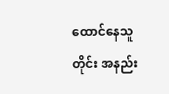ထောင်နေသူတိုင်း အနည်း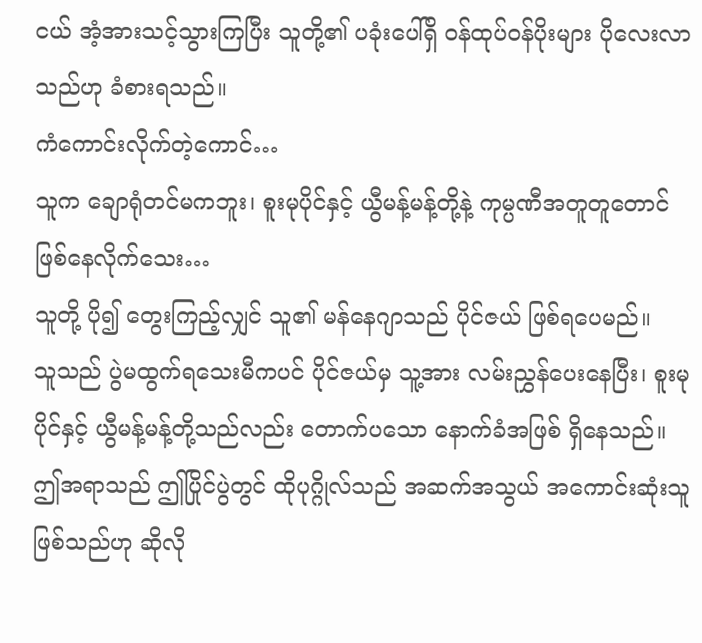ငယ် အံ့အားသင့်သွားကြပြီး သူတို့၏ ပခုံးပေါ်ရှိ ဝန်ထုပ်ဝန်ပိုးများ ပိုလေးလာသည်ဟု ခံစားရသည်။
ကံကောင်းလိုက်တဲ့ကောင်…
သူက ချောရုံတင်မကဘူး၊ စူးမုပိုင်နှင့် ယွီမန့်မန့်တို့နဲ့ ကုမ္ပဏီအတူတူတောင် ဖြစ်နေလိုက်သေး…
သူတို့ ပို၍ တွေးကြည့်လျှင် သူ၏ မန်နေဂျာသည် ပိုင်ဇယ် ဖြစ်ရပေမည်။
သူသည် ပွဲမထွက်ရသေးမီကပင် ပိုင်ဇယ်မှ သူ့အား လမ်းညွှန်ပေးနေပြီး၊ စူးမုပိုင်နှင့် ယွီမန့်မန့်တို့သည်လည်း တောက်ပသော နောက်ခံအဖြစ် ရှိနေသည်။ ဤအရာသည် ဤပြိုင်ပွဲတွင် ထိုပုဂ္ဂိုလ်သည် အဆက်အသွယ် အကောင်းဆုံးသူ ဖြစ်သည်ဟု ဆိုလို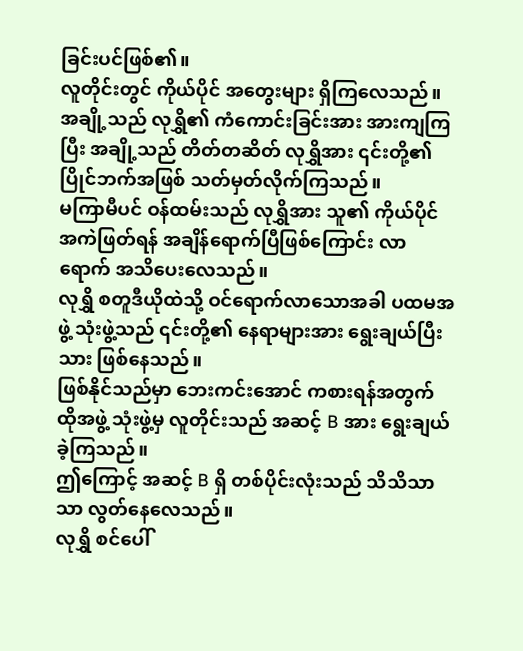ခြင်းပင်ဖြစ်၏။
လူတိုင်းတွင် ကိုယ်ပိုင် အတွေးများ ရှိကြလေသည်။ အချို့သည် လုရွှိ၏ ကံကောင်းခြင်းအား အားကျကြပြီး အချို့သည် တိတ်တဆိတ် လုရွှိအား ၎င်းတို့၏ ပြိုင်ဘက်အဖြစ် သတ်မှတ်လိုက်ကြသည်။
မကြာမီပင် ဝန်ထမ်းသည် လုရွှိအား သူ၏ ကိုယ်ပိုင်အကဲဖြတ်ရန် အချိန်ရောက်ပြီဖြစ်ကြောင်း လာရောက် အသိပေးလေသည်။
လုရွှိ စတူဒီယိုထဲသို့ ဝင်ရောက်လာသောအခါ ပထမအဖွဲ့ သုံးဖွဲ့သည် ၎င်းတို့၏ နေရာများအား ရွေးချယ်ပြီးသား ဖြစ်နေသည်။
ဖြစ်နိုင်သည်မှာ ဘေးကင်းအောင် ကစားရန်အတွက် ထိုအဖွဲ့ သုံးဖွဲ့မှ လူတိုင်းသည် အဆင့် B အား ရွေးချယ်ခဲ့ကြသည်။
ဤကြောင့် အဆင့် B ရှိ တစ်ပိုင်းလုံးသည် သိသိသာသာ လွတ်နေလေသည်။
လုရွှိ စင်ပေါ်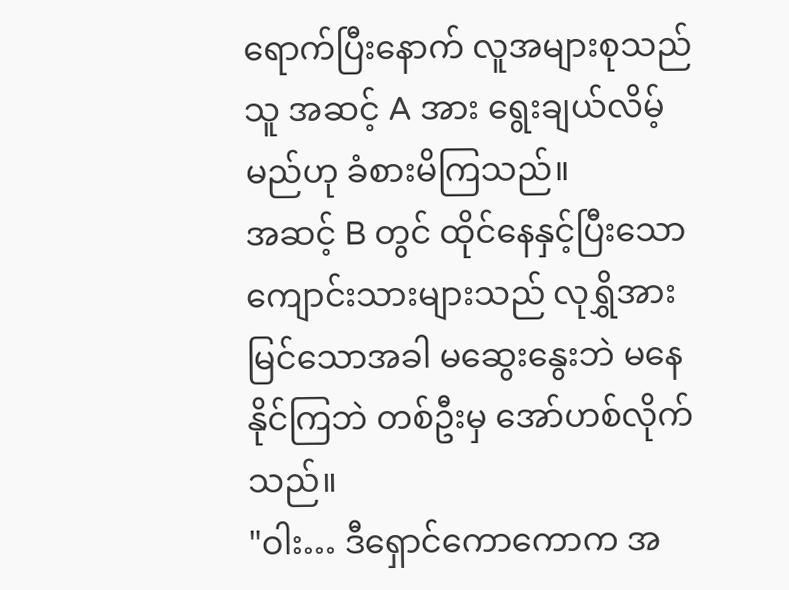ရောက်ပြီးနောက် လူအများစုသည် သူ အဆင့် A အား ရွေးချယ်လိမ့်မည်ဟု ခံစားမိကြသည်။
အဆင့် B တွင် ထိုင်နေနှင့်ပြီးသော ကျောင်းသားများသည် လုရွှိအား မြင်သောအခါ မဆွေးနွေးဘဲ မနေနိုင်ကြဘဲ တစ်ဦးမှ အော်ဟစ်လိုက်သည်။
"ဝါး… ဒီရှောင်ကောကောက အ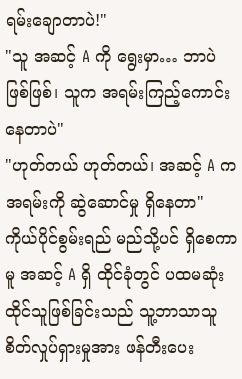ရမ်းချောတာပဲ!"
"သူ အဆင့် A ကို ရွေးမှာ… ဘာပဲဖြစ်ဖြစ်၊ သူက အရမ်းကြည့်ကောင်းနေတာပဲ"
"ဟုတ်တယ် ဟုတ်တယ်၊ အဆင့် A က အရမ်းကို ဆွဲဆောင်မှု ရှိနေတာ"
ကိုယ်ပိုင်စွမ်းရည် မည်သို့ပင် ရှိစေကာမူ အဆင့် A ရှိ ထိုင်ခုံတွင် ပထမဆုံး ထိုင်သူဖြစ်ခြင်းသည် သူ့ဘာသာသူ စိတ်လှုပ်ရှားမှုအား ဖန်တီးပေး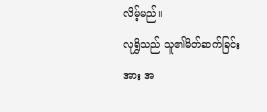လိမ့်မည်။
လုရွှိသည် သူ၏မိတ်ဆက်ခြင်းအား အ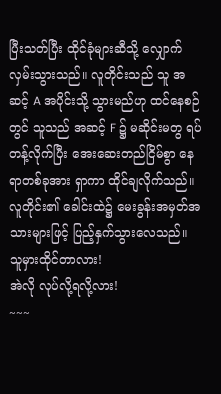ပြီးသတ်ပြီး ထိုင်ခုံများဆီသို့ လျှောက်လှမ်းသွားသည်။ လူတိုင်းသည် သူ အဆင့် A အပိုင်းသို့ သွားမည်ဟု ထင်နေစဉ်တွင် သူသည် အဆင့် F ၌ မဆိုင်းမတွ ရပ်တန့်လိုက်ပြီး အေးဆေးတည်ငြိမ်စွာ နေရာတစ်ခုအား ရှာကာ ထိုင်ချလိုက်သည်။
လူတိုင်း၏ ခေါင်းထဲ၌ မေးခွန်းအမှတ်အသားများဖြင့် ပြည့်နှက်သွားလေသည်။
သူမှားထိုင်တာလား!
အဲလို လုပ်လို့ရလို့လား!
~~~